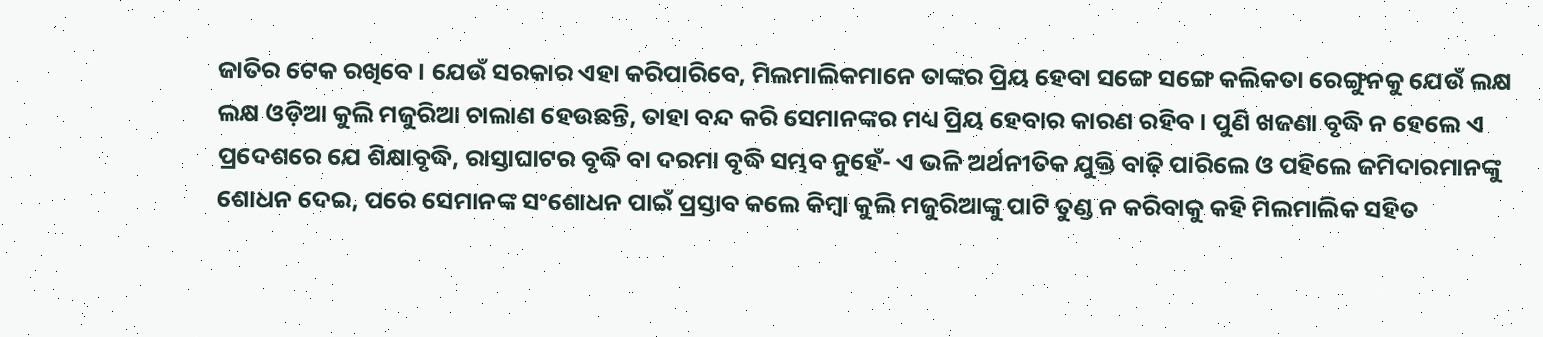ଜାତିର ଟେକ ରଖିବେ । ଯେଉଁ ସରକାର ଏହା କରିପାରିବେ, ମିଲମାଲିକମାନେ ତାଙ୍କର ପ୍ରିୟ ହେବା ସଙ୍ଗେ ସଙ୍ଗେ କଲିକତା ରେଙ୍ଗୁନକୁ ଯେଉଁ ଲକ୍ଷ ଲକ୍ଷ ଓଡ଼ିଆ କୁଲି ମଜୁରିଆ ଚାଲାଣ ହେଉଛନ୍ତି, ତାହା ବନ୍ଦ କରି ସେମାନଙ୍କର ମଧ୍ୟ ପ୍ରିୟ ହେବାର କାରଣ ରହିବ । ପୁଣି ଖଜଣା ବୃଦ୍ଧି ନ ହେଲେ ଏ ପ୍ରଦେଶରେ ଯେ ଶିକ୍ଷାବୃଦ୍ଧି, ରାସ୍ତାଘାଟର ବୃଦ୍ଧି ବା ଦରମା ବୃଦ୍ଧି ସମ୍ଭବ ନୁହେଁ- ଏ ଭଳି ଅର୍ଥନୀତିକ ଯୁକ୍ତି ବାଢ଼ି ପାରିଲେ ଓ ପହିଲେ ଜମିଦାରମାନଙ୍କୁ ଶୋଧନ ଦେଇ, ପରେ ସେମାନଙ୍କ ସଂଶୋଧନ ପାଇଁ ପ୍ରସ୍ତାବ କଲେ କିମ୍ବା କୁଲି ମଜୁରିଆଙ୍କୁ ପାଟି ତୁଣ୍ଡ ନ କରିବାକୁ କହି ମିଲମାଲିକ ସହିତ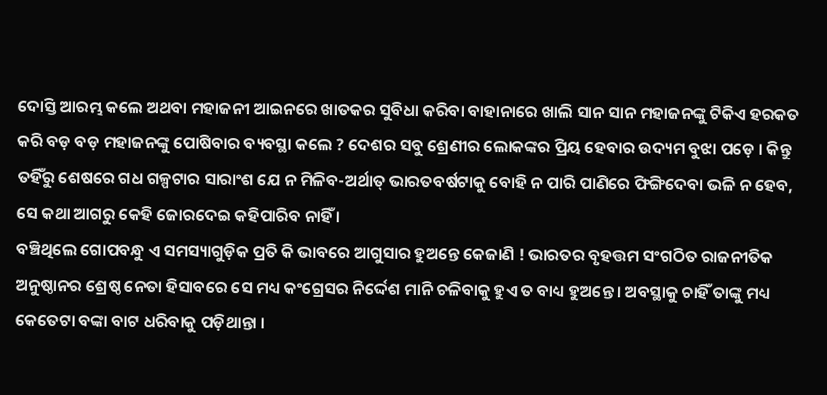ଦୋସ୍ତି ଆରମ୍ଭ କଲେ ଅଥବା ମହାଜନୀ ଆଇନରେ ଖାତକର ସୁବିଧା କରିବା ବାହାନାରେ ଖାଲି ସାନ ସାନ ମହାଜନଙ୍କୁ ଟିକିଏ ହରକତ କରି ବଡ଼ ବଡ଼ ମହାଜନଙ୍କୁ ପୋଷିବାର ବ୍ୟବସ୍ଥା କଲେ ? ଦେଶର ସବୁ ଶ୍ରେଣୀର ଲୋକଙ୍କର ପ୍ରିୟ ହେବାର ଉଦ୍ୟମ ବୁଝା ପଡ଼େ । କିନ୍ତୁ ତହିଁରୁ ଶେଷରେ ଗଧ ଗଳ୍ପଟାର ସାରାଂଶ ଯେ ନ ମିଳିବ-ଅର୍ଥାତ୍ ଭାରତବର୍ଷଟାକୁ ବୋହି ନ ପାରି ପାଣିରେ ଫିଙ୍ଗିଦେବା ଭଳି ନ ହେବ, ସେ କଥା ଆଗରୁ କେହି ଜୋରଦେଇ କହିପାରିବ ନାହିଁ ।
ବଞ୍ଚିଥିଲେ ଗୋପବନ୍ଧୁ ଏ ସମସ୍ୟାଗୁଡ଼ିକ ପ୍ରତି କି ଭାବରେ ଆଗୁସାର ହୁଅନ୍ତେ କେଜାଣି ! ଭାରତର ବୃହତ୍ତମ ସଂଗଠିତ ରାଜନୀତିକ ଅନୁଷ୍ଠାନର ଶ୍ରେଷ୍ଠ ନେତା ହିସାବରେ ସେ ମଧ୍ୟ କଂଗ୍ରେସର ନିର୍ଦ୍ଦେଶ ମାନି ଚଳିବାକୁ ହୁଏ ତ ବାଧ୍ୟ ହୁଅନ୍ତେ । ଅବସ୍ଥାକୁ ଚାହିଁ ତାଙ୍କୁ ମଧ୍ୟ କେତେଟା ବଙ୍କା ବାଟ ଧରିବାକୁ ପଡ଼ିଥାନ୍ତା ।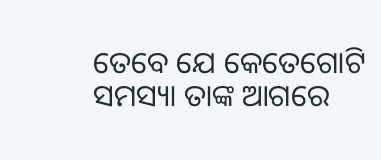ତେବେ ଯେ କେତେଗୋଟି ସମସ୍ୟା ତାଙ୍କ ଆଗରେ